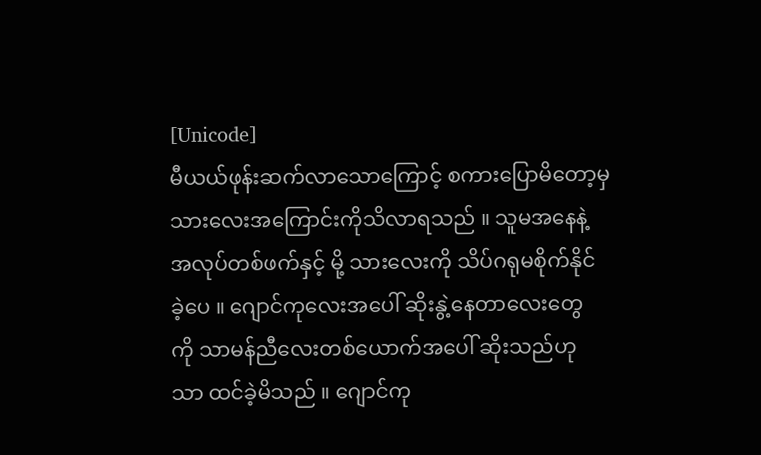[Unicode]
မီယယ်ဖုန်းဆက်လာသောကြောင့် စကားပြောမိတော့မှ
သားလေးအကြောင်းကိုသိလာရသည် ။ သူမအနေနဲ့
အလုပ်တစ်ဖက်နှင့် မို့ သားလေးကို သိပ်ဂရုမစိုက်နိုင်
ခဲ့ပေ ။ ဂျောင်ကုလေးအပေါ် ဆိုးနွဲ့နေတာလေးတွေ
ကို သာမန်ညီလေးတစ်ယောက်အပေါ် ဆိုးသည်ဟု
သာ ထင်ခဲ့မိသည် ။ ဂျောင်ကု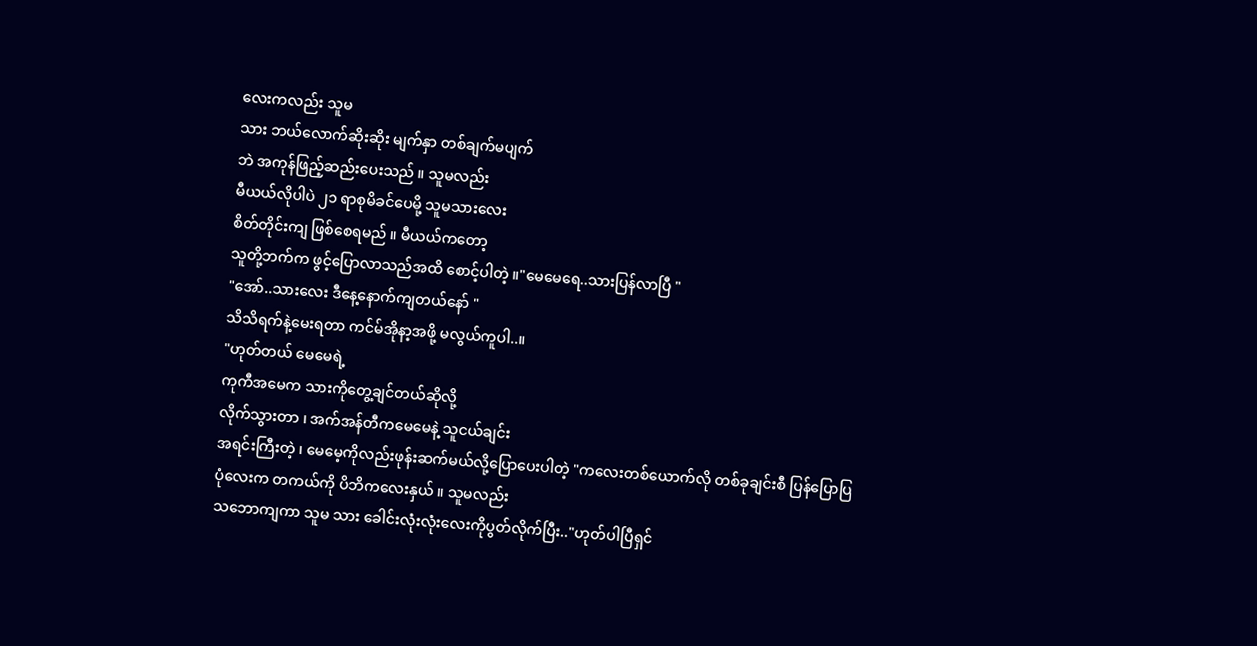လေးကလည်း သူမ
သား ဘယ်လောက်ဆိုးဆိုး မျက်နှာ တစ်ချက်မပျက်
ဘဲ အကုန်ဖြည့်ဆည်းပေးသည် ။ သူမလည်း
မီယယ်လိုပါပဲ ၂၁ ရာစုမိခင်ပေမို့ သူမသားလေး
စိတ်တိုင်းကျ ဖြစ်စေရမည် ။ မီယယ်ကတော့
သူတို့ဘက်က ဖွင့်ပြောလာသည်အထိ စောင့်ပါတဲ့ ။"မေမေရေ..သားပြန်လာပြီ "
"အော်..သားလေး ဒီနေ့နောက်ကျတယ်နော် "
သိသိရက်နဲ့မေးရတာ ကင်မ်အိုနာ့အဖို့ မလွယ်ကူပါ..။
"ဟုတ်တယ် မေမေရဲ့
ကုကီအမေက သားကိုတွေ့ချင်တယ်ဆိုလို့
လိုက်သွားတာ ၊ အက်အန်တီကမေမေနဲ့ သူငယ်ချင်း
အရင်းကြီးတဲ့ ၊ မေမေ့ကိုလည်းဖုန်းဆက်မယ်လို့ပြောပေးပါတဲ့ "ကလေးတစ်ယောက်လို တစ်ခုချင်းစီ ပြန်ပြောပြ
ပုံလေးက တကယ်ကို ပိဘိကလေးနှယ် ။ သူမလည်း
သဘောကျကာ သူမ သား ခေါင်းလုံးလုံးလေးကိုပွတ်လိုက်ပြီး.."ဟုတ်ပါပြီရှင်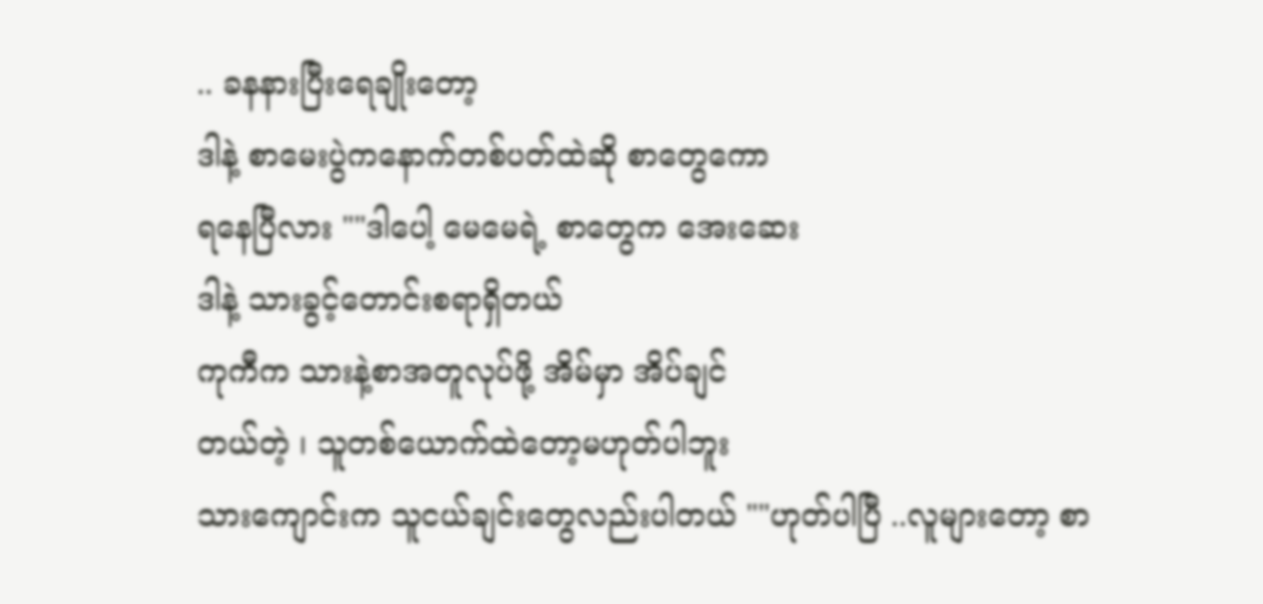.. ခနနားပြီးရေချိုးတော့
ဒါနဲ့ စာမေးပွဲကနောက်တစ်ပတ်ထဲဆို စာတွေကော
ရနေပြီလား ""ဒါပေါ့ မေမေရဲ့ စာတွေက အေးဆေး
ဒါနဲ့ သားခွင့်တောင်းစရာရှိတယ်
ကုကီက သားနဲ့စာအတူလုပ်ဖို့ အိမ်မှာ အိပ်ချင်
တယ်တဲ့ ၊ သူတစ်ယောက်ထဲတော့မဟုတ်ပါဘူး
သားကျောင်းက သူငယ်ချင်းတွေလည်းပါတယ် ""ဟုတ်ပါပြီ ..လူများတော့ စာ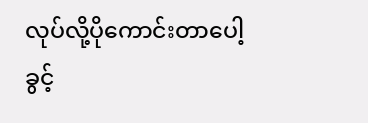လုပ်လို့ပိုကောင်းတာပေါ့
ခွင့်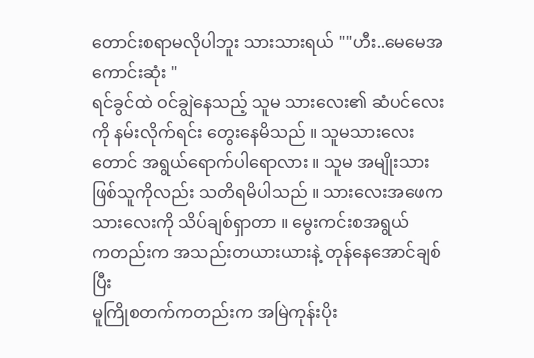တောင်းစရာမလိုပါဘူး သားသားရယ် ""ဟီး..မေမေအကောင်းဆုံး "
ရင်ခွင်ထဲ ဝင်ချွဲနေသည့် သူမ သားလေး၏ ဆံပင်လေး
ကို နမ်းလိုက်ရင်း တွေးနေမိသည် ။ သူမသားလေး
တောင် အရွယ်ရောက်ပါရောလား ။ သူမ အမျိုးသား
ဖြစ်သူကိုလည်း သတိရမိပါသည် ။ သားလေးအဖေက
သားလေးကို သိပ်ချစ်ရှာတာ ။ မွေးကင်းစအရွယ်
ကတည်းက အသည်းတယားယားနဲ့ တုန်နေအောင်ချစ်ပြီး
မူကြိုစတက်ကတည်းက အမြဲကုန်းပိုး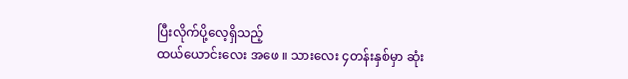ပြီးလိုက်ပို့လေ့ရှိသည့်
ထယ်ယောင်းလေး အဖေ ။ သားလေး ၄တန်းနှစ်မှာ ဆုံး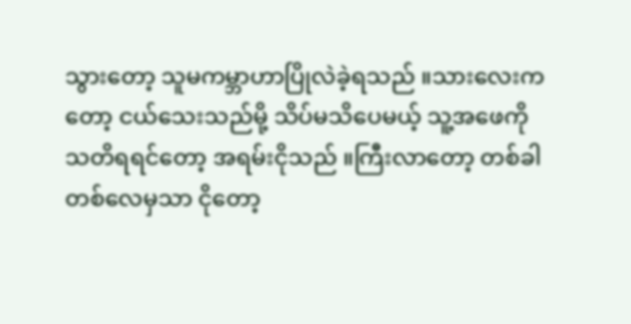သွားတော့ သူမကမ္ဘာဟာပြိုလဲခဲ့ရသည် ။သားလေးက
တော့ ငယ်သေးသည်မို့ သိပ်မသိပေမယ့် သူ့အဖေကို
သတိရရင်တော့ အရမ်းငိုသည် ။ကြီးလာတော့ တစ်ခါ
တစ်လေမှသာ ငိုတော့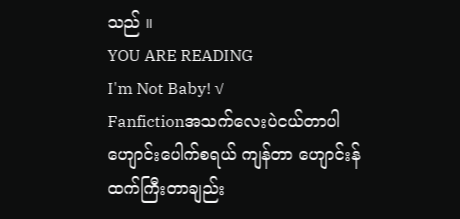သည် ။
YOU ARE READING
I'm Not Baby! √
Fanfictionအသက်လေးပဲငယ်တာပါ ဟျောင်းပေါက်စရယ် ကျန်တာ ဟျောင်းန်ထက်ကြီးတာချည်း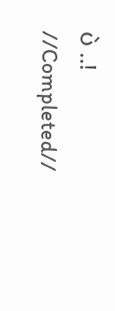ပဲ ..! //Completed//